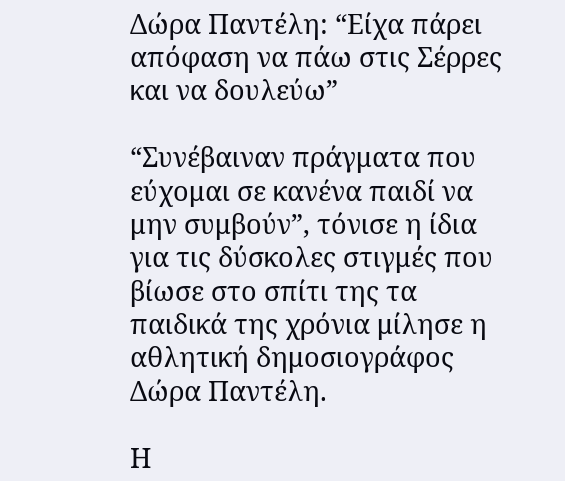Δώρα Παντέλη: “Είχα πάρει απόφαση να πάω στις Σέρρες και να δουλεύω”

“Συνέβαιναν πράγματα που εύχομαι σε κανένα παιδί να μην συμβούν”, τόνισε η ίδια για τις δύσκολες στιγμές που βίωσε στο σπίτι της τα παιδικά της χρόνια μίλησε η αθλητική δημοσιογράφος Δώρα Παντέλη.

Η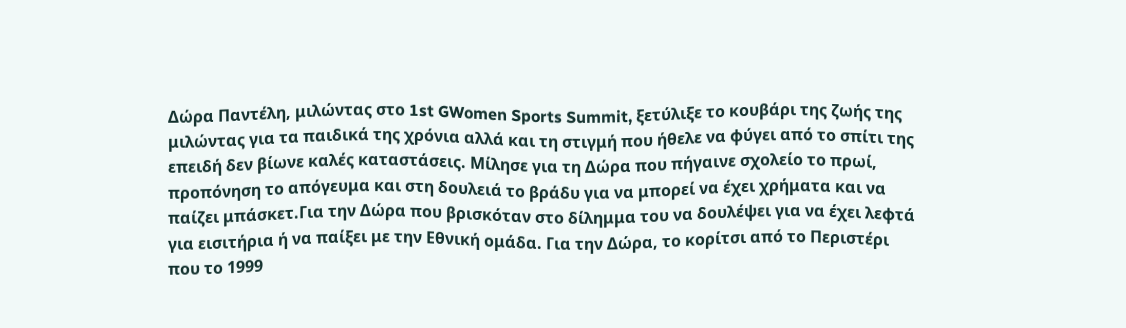Δώρα Παντέλη, μιλώντας στο 1st GWomen Sports Summit, ξετύλιξε το κουβάρι της ζωής της μιλώντας για τα παιδικά της χρόνια αλλά και τη στιγμή που ήθελε να φύγει από το σπίτι της επειδή δεν βίωνε καλές καταστάσεις. Μίλησε για τη Δώρα που πήγαινε σχολείο το πρωί, προπόνηση το απόγευμα και στη δουλειά το βράδυ για να μπορεί να έχει χρήματα και να παίζει μπάσκετ.Για την Δώρα που βρισκόταν στο δίλημμα του να δουλέψει για να έχει λεφτά για εισιτήρια ή να παίξει με την Εθνική ομάδα. Για την Δώρα, το κορίτσι από το Περιστέρι που το 1999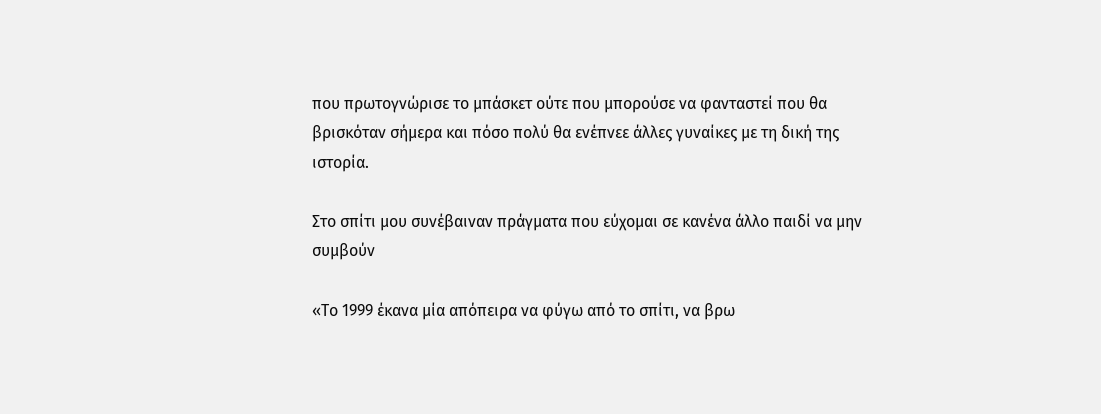που πρωτογνώρισε το μπάσκετ ούτε που μπορούσε να φανταστεί που θα βρισκόταν σήμερα και πόσο πολύ θα ενέπνεε άλλες γυναίκες με τη δική της ιστορία.

Στο σπίτι μου συνέβαιναν πράγματα που εύχομαι σε κανένα άλλο παιδί να μην συμβούν

«Το 1999 έκανα μία απόπειρα να φύγω από το σπίτι, να βρω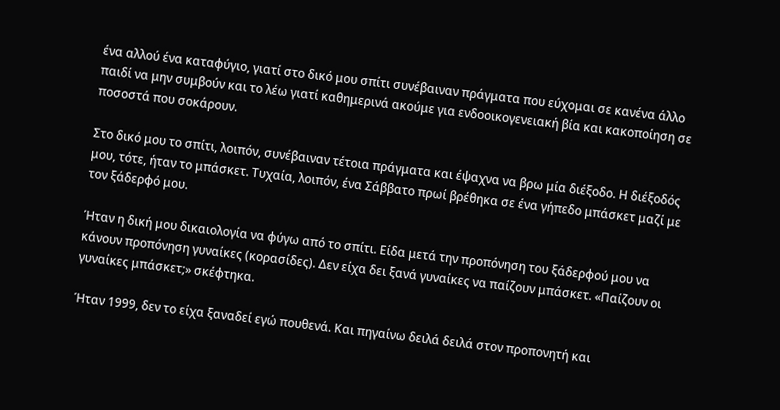ένα αλλού ένα καταφύγιο, γιατί στο δικό μου σπίτι συνέβαιναν πράγματα που εύχομαι σε κανένα άλλο παιδί να μην συμβούν και το λέω γιατί καθημερινά ακούμε για ενδοοικογενειακή βία και κακοποίηση σε ποσοστά που σοκάρουν.

Στο δικό μου το σπίτι, λοιπόν, συνέβαιναν τέτοια πράγματα και έψαχνα να βρω μία διέξοδο. Η διέξοδός μου, τότε, ήταν το μπάσκετ. Τυχαία, λοιπόν, ένα Σάββατο πρωί βρέθηκα σε ένα γήπεδο μπάσκετ μαζί με τον ξάδερφό μου.

Ήταν η δική μου δικαιολογία να φύγω από το σπίτι. Είδα μετά την προπόνηση του ξάδερφού μου να κάνουν προπόνηση γυναίκες (κορασίδες). Δεν είχα δει ξανά γυναίκες να παίζουν μπάσκετ. «Παίζουν οι γυναίκες μπάσκετ;» σκέφτηκα.

Ήταν 1999, δεν το είχα ξαναδεί εγώ πουθενά. Και πηγαίνω δειλά δειλά στον προπονητή και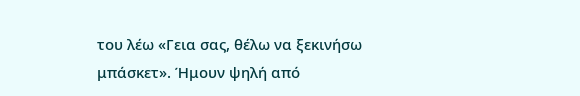του λέω «Γεια σας, θέλω να ξεκινήσω μπάσκετ». Ήμουν ψηλή από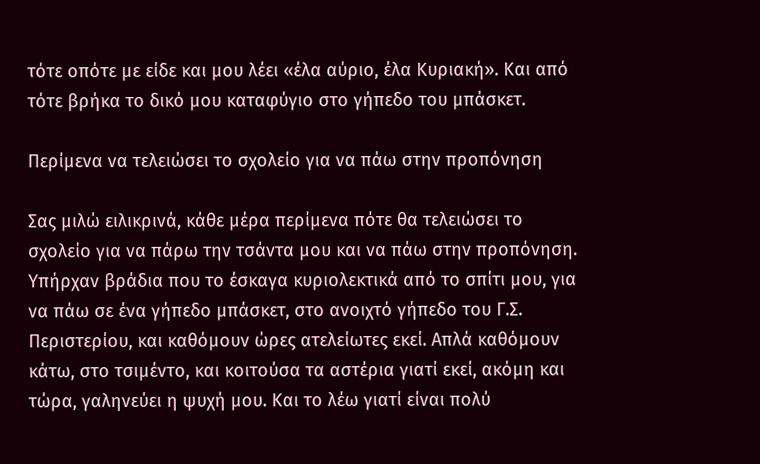τότε οπότε με είδε και μου λέει «έλα αύριο, έλα Κυριακή». Και από τότε βρήκα το δικό μου καταφύγιο στο γήπεδο του μπάσκετ.

Περίμενα να τελειώσει το σχολείο για να πάω στην προπόνηση

Σας μιλώ ειλικρινά, κάθε μέρα περίμενα πότε θα τελειώσει το σχολείο για να πάρω την τσάντα μου και να πάω στην προπόνηση. Υπήρχαν βράδια που το έσκαγα κυριολεκτικά από το σπίτι μου, για να πάω σε ένα γήπεδο μπάσκετ, στο ανοιχτό γήπεδο του Γ.Σ. Περιστερίου, και καθόμουν ώρες ατελείωτες εκεί. Απλά καθόμουν κάτω, στο τσιμέντο, και κοιτούσα τα αστέρια γιατί εκεί, ακόμη και τώρα, γαληνεύει η ψυχή μου. Και το λέω γιατί είναι πολύ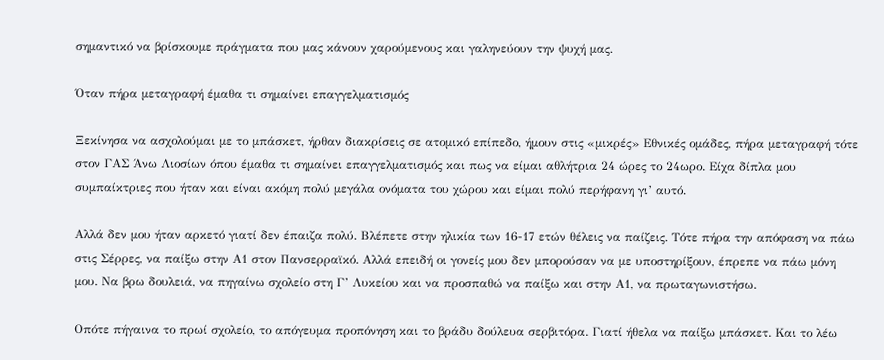σημαντικό να βρίσκουμε πράγματα που μας κάνουν χαρούμενους και γαληνεύουν την ψυχή μας.

Όταν πήρα μεταγραφή έμαθα τι σημαίνει επαγγελματισμός

Ξεκίνησα να ασχολούμαι με το μπάσκετ, ήρθαν διακρίσεις σε ατομικό επίπεδο, ήμουν στις «μικρές» Εθνικές ομάδες, πήρα μεταγραφή τότε στον ΓΑΣ Άνω Λιοσίων όπου έμαθα τι σημαίνει επαγγελματισμός και πως να είμαι αθλήτρια 24 ώρες το 24ωρο. Είχα δίπλα μου συμπαίκτριες που ήταν και είναι ακόμη πολύ μεγάλα ονόματα του χώρου και είμαι πολύ περήφανη γι’ αυτό.

Αλλά δεν μου ήταν αρκετό γιατί δεν έπαιζα πολύ. Βλέπετε στην ηλικία των 16-17 ετών θέλεις να παίζεις. Τότε πήρα την απόφαση να πάω στις Σέρρες, να παίξω στην Α1 στον Πανσερραϊκό. Αλλά επειδή οι γονείς μου δεν μπορούσαν να με υποστηρίξουν, έπρεπε να πάω μόνη μου. Να βρω δουλειά, να πηγαίνω σχολείο στη Γ’ Λυκείου και να προσπαθώ να παίξω και στην Α1, να πρωταγωνιστήσω.

Οπότε πήγαινα το πρωί σχολείο, το απόγευμα προπόνηση και το βράδυ δούλευα σερβιτόρα. Γιατί ήθελα να παίξω μπάσκετ. Και το λέω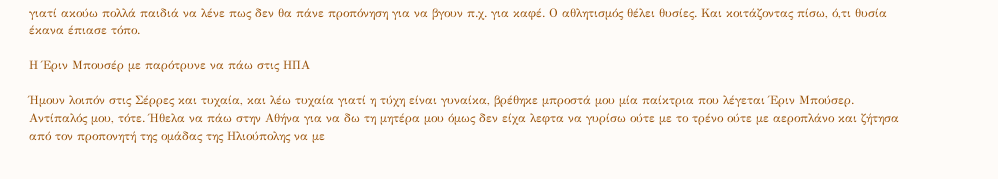γιατί ακούω πολλά παιδιά να λένε πως δεν θα πάνε προπόνηση για να βγουν π.χ. για καφέ. Ο αθλητισμός θέλει θυσίες. Και κοιτάζοντας πίσω, ό,τι θυσία έκανα έπιασε τόπο.

Η Έριν Μπουσέρ με παρότρυνε να πάω στις ΗΠΑ

Ήμουν λοιπόν στις Σέρρες και τυχαία, και λέω τυχαία γιατί η τύχη είναι γυναίκα, βρέθηκε μπροστά μου μία παίκτρια που λέγεται Έριν Μπούσερ. Αντίπαλός μου, τότε. Ήθελα να πάω στην Αθήνα για να δω τη μητέρα μου όμως δεν είχα λεφτα να γυρίσω ούτε με το τρένο ούτε με αεροπλάνο και ζήτησα από τον προπονητή της ομάδας της Ηλιούπολης να με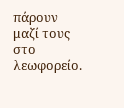πάρουν μαζί τους στο λεωφορείο.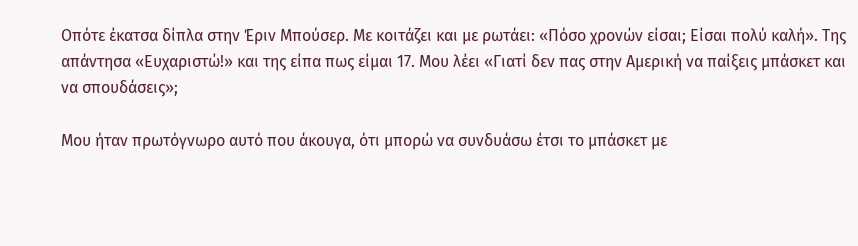Οπότε έκατσα δίπλα στην Έριν Μπούσερ. Με κοιτάζει και με ρωτάει: «Πόσο χρονών είσαι; Είσαι πολύ καλή». Της απάντησα «Ευχαριστώ!» και της είπα πως είμαι 17. Μου λέει «Γιατί δεν πας στην Αμερική να παίξεις μπάσκετ και να σπουδάσεις»;

Μου ήταν πρωτόγνωρο αυτό που άκουγα, ότι μπορώ να συνδυάσω έτσι το μπάσκετ με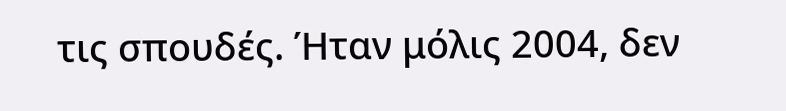τις σπουδές. Ήταν μόλις 2004, δεν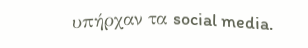υπήρχαν τα social media.